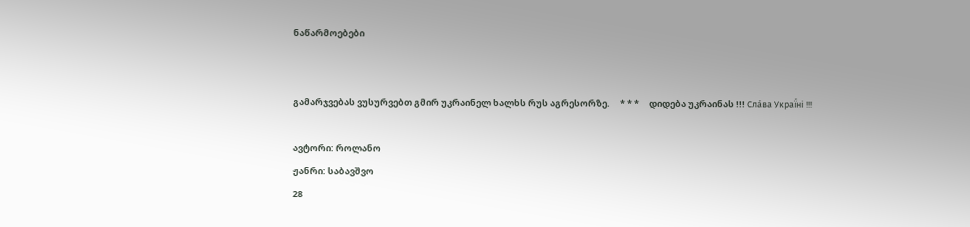ნაწარმოებები


გამარჯვებას ვუსურვებთ გმირ უკრაინელ ხალხს რუს აგრესორზე.     * * *     დიდება უკრაინას !!! Сла́ва Украї́ні !!!

ავტორი: როლანო
ჟანრი: საბავშვო
28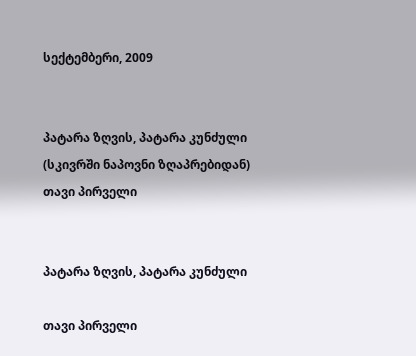სექტემბერი, 2009


პატარა ზღვის, პატარა კუნძული (სკივრში ნაპოვნი ზღაპრებიდან) თავი პირველი


პატარა ზღვის, პატარა კუნძული

თავი პირველი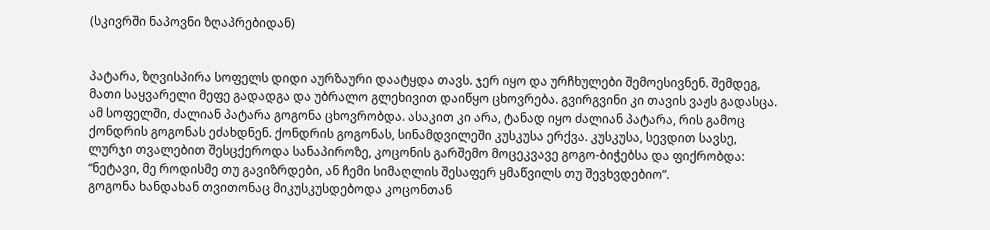(სკივრში ნაპოვნი ზღაპრებიდან)


პატარა, ზღვისპირა სოფელს დიდი აურზაური დაატყდა თავს. ჯერ იყო და ურჩხულები შემოესივნენ. შემდეგ, მათი საყვარელი მეფე გადადგა და უბრალო გლეხივით დაიწყო ცხოვრება. გვირგვინი კი თავის ვაჟს გადასცა. ამ სოფელში, ძალიან პატარა გოგონა ცხოვრობდა. ასაკით კი არა, ტანად იყო ძალიან პატარა, რის გამოც ქონდრის გოგონას ეძახდნენ. ქონდრის გოგონას, სინამდვილეში კუსკუსა ერქვა. კუსკუსა, სევდით სავსე, ლურჯი თვალებით შესცქეროდა სანაპიროზე, კოცონის გარშემო მოცეკვავე გოგო-ბიჭებსა და ფიქრობდა: “ნეტავი, მე როდისმე თუ გავიზრდები, ან ჩემი სიმაღლის შესაფერ ყმაწვილს თუ შევხვდებიო”.
გოგონა ხანდახან თვითონაც მიკუსკუსდებოდა კოცონთან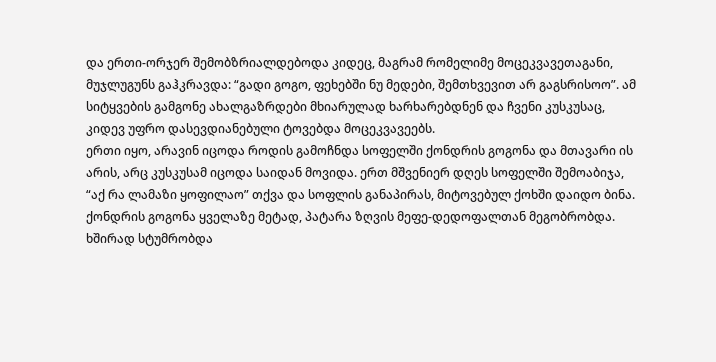და ერთი-ორჯერ შემობზრიალდებოდა კიდეც, მაგრამ რომელიმე მოცეკვავეთაგანი, მუჯლუგუნს გაჰკრავდა: “გადი გოგო, ფეხებში ნუ მედები, შემთხვევით არ გაგსრისოო”. ამ სიტყვების გამგონე ახალგაზრდები მხიარულად ხარხარებდნენ და ჩვენი კუსკუსაც, კიდევ უფრო დასევდიანებული ტოვებდა მოცეკვავეებს.
ერთი იყო, არავინ იცოდა როდის გამოჩნდა სოფელში ქონდრის გოგონა და მთავარი ის არის, არც კუსკუსამ იცოდა საიდან მოვიდა. ერთ მშვენიერ დღეს სოფელში შემოაბიჯა, “აქ რა ლამაზი ყოფილაო” თქვა და სოფლის განაპირას, მიტოვებულ ქოხში დაიდო ბინა.
ქონდრის გოგონა ყველაზე მეტად, პატარა ზღვის მეფე-დედოფალთან მეგობრობდა. ხშირად სტუმრობდა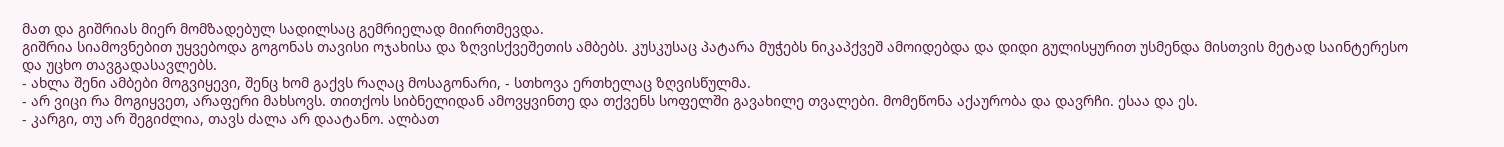მათ და გიშრიას მიერ მომზადებულ სადილსაც გემრიელად მიირთმევდა.
გიშრია სიამოვნებით უყვებოდა გოგონას თავისი ოჯახისა და ზღვისქვეშეთის ამბებს. კუსკუსაც პატარა მუჭებს ნიკაპქვეშ ამოიდებდა და დიდი გულისყურით უსმენდა მისთვის მეტად საინტერესო და უცხო თავგადასავლებს.
- ახლა შენი ამბები მოგვიყევი, შენც ხომ გაქვს რაღაც მოსაგონარი, - სთხოვა ერთხელაც ზღვისწულმა.
- არ ვიცი რა მოგიყვეთ, არაფერი მახსოვს. თითქოს სიბნელიდან ამოვყვინთე და თქვენს სოფელში გავახილე თვალები. მომეწონა აქაურობა და დავრჩი. ესაა და ეს.
- კარგი, თუ არ შეგიძლია, თავს ძალა არ დაატანო. ალბათ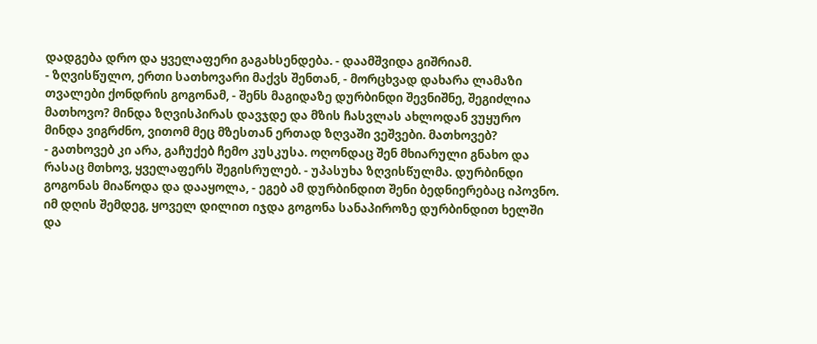დადგება დრო და ყველაფერი გაგახსენდება. - დაამშვიდა გიშრიამ.
- ზღვისწულო, ერთი სათხოვარი მაქვს შენთან, - მორცხვად დახარა ლამაზი თვალები ქონდრის გოგონამ, - შენს მაგიდაზე დურბინდი შევნიშნე, შეგიძლია მათხოვო? მინდა ზღვისპირას დავჯდე და მზის ჩასვლას ახლოდან ვუყურო მინდა ვიგრძნო, ვითომ მეც მზესთან ერთად ზღვაში ვეშვები. მათხოვებ?
- გათხოვებ კი არა, გაჩუქებ ჩემო კუსკუსა. ოღონდაც შენ მხიარული გნახო და რასაც მთხოვ, ყველაფერს შეგისრულებ. - უპასუხა ზღვისწულმა. დურბინდი გოგონას მიაწოდა და დააყოლა, - ეგებ ამ დურბინდით შენი ბედნიერებაც იპოვნო.
იმ დღის შემდეგ, ყოველ დილით იჯდა გოგონა სანაპიროზე დურბინდით ხელში და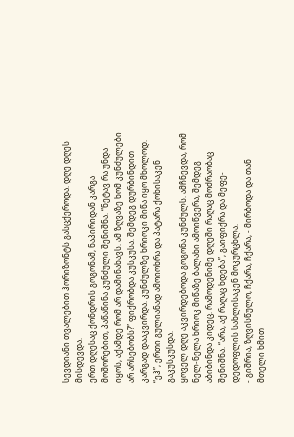სევდიანი თვალებით ჰორიზონტს გასცქეროდა. დღე დღეს მისდევდა.
ერთ დღესაც ქონდრის გოგონამ, ნაპირიდან კარგა მოშორებით, პაწაწინა კუნძული შენიშნა. “ნეტავ რა უნდა იყოს, აქამდე რომ არ დამინახავს. ამ ზღვაზე ხომ კუნძულები არ არსებობს?” ფიქრობდა კუსკუსა. შემდეგ დურბინდით კარგად დააკვირდა. კუნძულზე ხრიოკი მიწა იყო მხოლოდ. “ეჰ”, ერთი გულიანად ამოიოხრა და პატარა ქოხისაკენ გაკუსკუსდა.
ყოველ დღე აკვირდებოდა გოგონა კუნძულს. ამჩნევდა, რომ ნელ-ნელა ხრიოკ მიწაზე ბალახი ამოიწვერა, შემდეგ აბიბინდა კიდეც. რამოდენიმე დღეში რაღაც მოძრაობაც შენიშნა. “არა, აქ რაღაც ხდება”, გაიფიქრა და მეფე-დედოფლის სახლისაკენ მოკურცხლა.
- გიშრია, ზღვისწულო, ჩქარა, ჩქარა, - მირბოდა და თან მთელი ხმით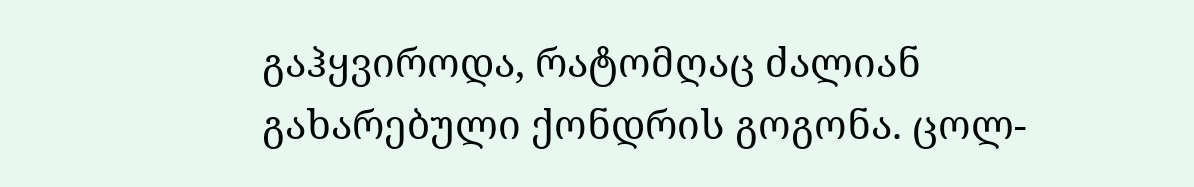გაჰყვიროდა, რატომღაც ძალიან გახარებული ქონდრის გოგონა. ცოლ-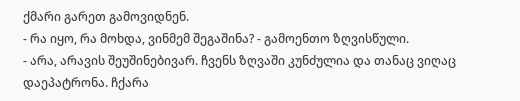ქმარი გარეთ გამოვიდნენ.
- რა იყო, რა მოხდა, ვინმემ შეგაშინა? - გამოენთო ზღვისწული.
- არა, არავის შეუშინებივარ. ჩვენს ზღვაში კუნძულია და თანაც ვიღაც დაეპატრონა. ჩქარა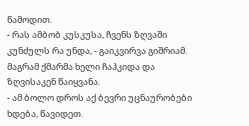წამოდით.
- რას ამბობ კუსკუსა, ჩვენს ზღვაში კუნძულს რა უნდა, - გაიკვირვა გიშრიამ. მაგრამ ქმარმა ხელი ჩაჰკიდა და ზღვისაკენ წაიყვანა.
- ამ ბოლო დროს აქ ბევრი უცნაურობები ხდება, წავიდეთ.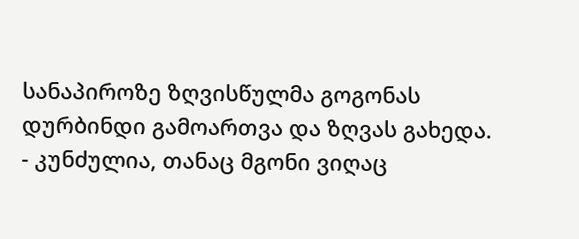სანაპიროზე ზღვისწულმა გოგონას დურბინდი გამოართვა და ზღვას გახედა.
- კუნძულია, თანაც მგონი ვიღაც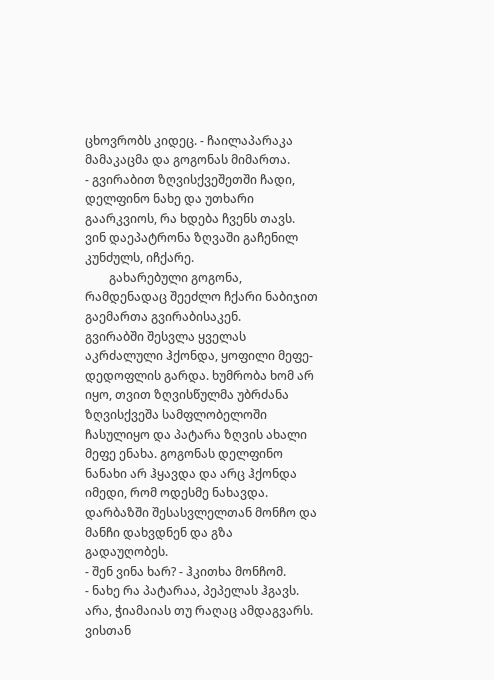ცხოვრობს კიდეც. - ჩაილაპარაკა მამაკაცმა და გოგონას მიმართა.
- გვირაბით ზღვისქვეშეთში ჩადი, დელფინო ნახე და უთხარი გაარკვიოს, რა ხდება ჩვენს თავს. ვინ დაეპატრონა ზღვაში გაჩენილ კუნძულს, იჩქარე.
        გახარებული გოგონა, რამდენადაც შეეძლო ჩქარი ნაბიჯით გაემართა გვირაბისაკენ.
გვირაბში შესვლა ყველას აკრძალული ჰქონდა, ყოფილი მეფე-დედოფლის გარდა. ხუმრობა ხომ არ იყო, თვით ზღვისწულმა უბრძანა ზღვისქვეშა სამფლობელოში ჩასულიყო და პატარა ზღვის ახალი მეფე ენახა. გოგონას დელფინო ნანახი არ ჰყავდა და არც ჰქონდა იმედი, რომ ოდესმე ნახავდა.
დარბაზში შესასვლელთან მონჩო და მანჩი დახვდნენ და გზა გადაუღობეს.
- შენ ვინა ხარ? - ჰკითხა მონჩომ.
- ნახე რა პატარაა, პეპელას ჰგავს. არა, ჭიამაიას თუ რაღაც ამდაგვარს. ვისთან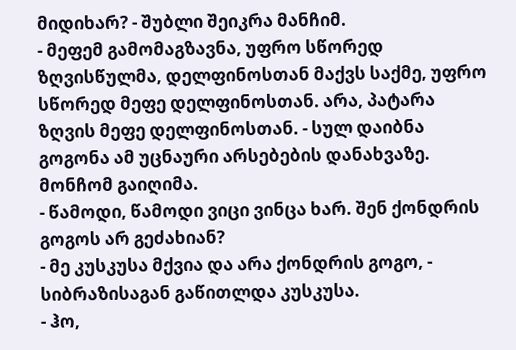მიდიხარ? - შუბლი შეიკრა მანჩიმ.
- მეფემ გამომაგზავნა, უფრო სწორედ ზღვისწულმა, დელფინოსთან მაქვს საქმე, უფრო სწორედ მეფე დელფინოსთან. არა, პატარა ზღვის მეფე დელფინოსთან. - სულ დაიბნა გოგონა ამ უცნაური არსებების დანახვაზე.
მონჩომ გაიღიმა.
- წამოდი, წამოდი ვიცი ვინცა ხარ. შენ ქონდრის გოგოს არ გეძახიან?
- მე კუსკუსა მქვია და არა ქონდრის გოგო, - სიბრაზისაგან გაწითლდა კუსკუსა.
- ჰო,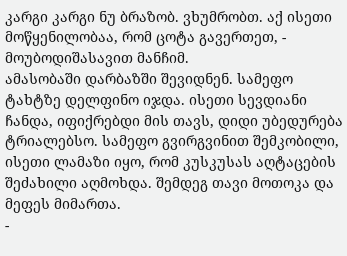კარგი კარგი ნუ ბრაზობ. ვხუმრობთ. აქ ისეთი მოწყენილობაა, რომ ცოტა გავერთეთ, - მოუბოდიშასავით მანჩიმ.
ამასობაში დარბაზში შევიდნენ. სამეფო ტახტზე დელფინო იჯდა. ისეთი სევდიანი ჩანდა, იფიქრებდი მის თავს, დიდი უბედურება ტრიალებსო. სამეფო გვირგვინით შემკობილი, ისეთი ლამაზი იყო, რომ კუსკუსას აღტაცების შეძახილი აღმოხდა. შემდეგ თავი მოთოკა და მეფეს მიმართა.
-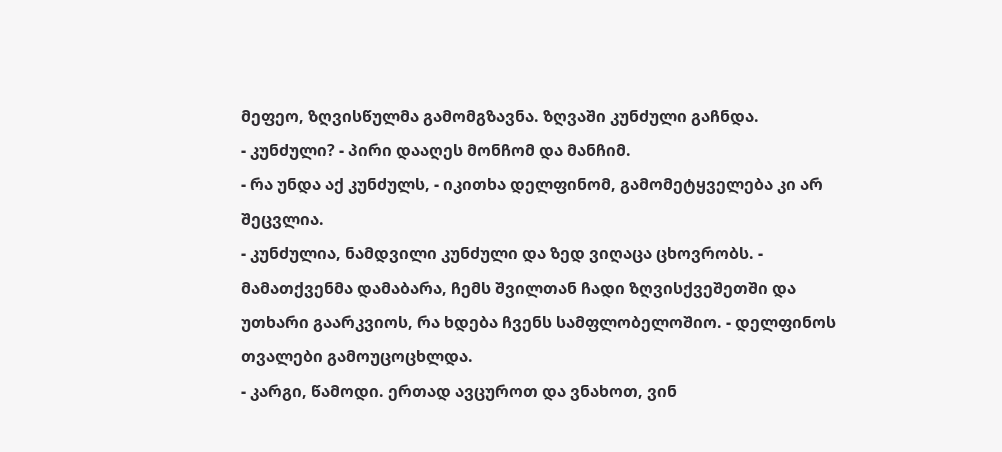მეფეო, ზღვისწულმა გამომგზავნა. ზღვაში კუნძული გაჩნდა.
- კუნძული? - პირი დააღეს მონჩომ და მანჩიმ.
- რა უნდა აქ კუნძულს, - იკითხა დელფინომ, გამომეტყველება კი არ შეცვლია.
- კუნძულია, ნამდვილი კუნძული და ზედ ვიღაცა ცხოვრობს. - მამათქვენმა დამაბარა, ჩემს შვილთან ჩადი ზღვისქვეშეთში და უთხარი გაარკვიოს, რა ხდება ჩვენს სამფლობელოშიო. - დელფინოს თვალები გამოუცოცხლდა.
- კარგი, წამოდი. ერთად ავცუროთ და ვნახოთ, ვინ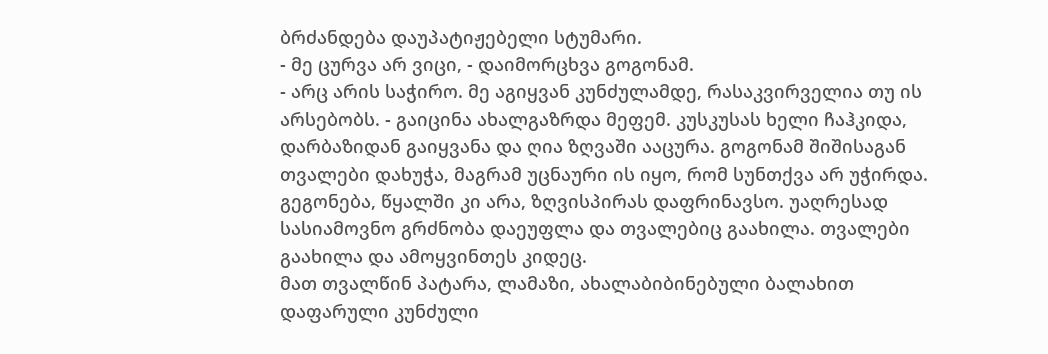ბრძანდება დაუპატიჟებელი სტუმარი.
- მე ცურვა არ ვიცი, - დაიმორცხვა გოგონამ.
- არც არის საჭირო. მე აგიყვან კუნძულამდე, რასაკვირველია თუ ის არსებობს. - გაიცინა ახალგაზრდა მეფემ. კუსკუსას ხელი ჩაჰკიდა, დარბაზიდან გაიყვანა და ღია ზღვაში ააცურა. გოგონამ შიშისაგან თვალები დახუჭა, მაგრამ უცნაური ის იყო, რომ სუნთქვა არ უჭირდა. გეგონება, წყალში კი არა, ზღვისპირას დაფრინავსო. უაღრესად სასიამოვნო გრძნობა დაეუფლა და თვალებიც გაახილა. თვალები გაახილა და ამოყვინთეს კიდეც.
მათ თვალწინ პატარა, ლამაზი, ახალაბიბინებული ბალახით დაფარული კუნძული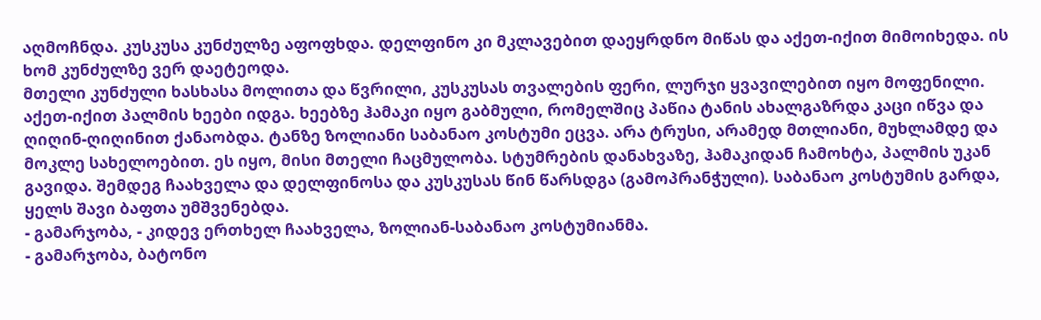აღმოჩნდა. კუსკუსა კუნძულზე აფოფხდა. დელფინო კი მკლავებით დაეყრდნო მიწას და აქეთ-იქით მიმოიხედა. ის ხომ კუნძულზე ვერ დაეტეოდა.
მთელი კუნძული ხასხასა მოლითა და წვრილი, კუსკუსას თვალების ფერი, ლურჯი ყვავილებით იყო მოფენილი. აქეთ-იქით პალმის ხეები იდგა. ხეებზე ჰამაკი იყო გაბმული, რომელშიც პაწია ტანის ახალგაზრდა კაცი იწვა და ღიღინ-ღიღინით ქანაობდა. ტანზე ზოლიანი საბანაო კოსტუმი ეცვა. არა ტრუსი, არამედ მთლიანი, მუხლამდე და მოკლე სახელოებით. ეს იყო, მისი მთელი ჩაცმულობა. სტუმრების დანახვაზე, ჰამაკიდან ჩამოხტა, პალმის უკან გავიდა. შემდეგ ჩაახველა და დელფინოსა და კუსკუსას წინ წარსდგა (გამოპრანჭული). საბანაო კოსტუმის გარდა, ყელს შავი ბაფთა უმშვენებდა.
- გამარჯობა, - კიდევ ერთხელ ჩაახველა, ზოლიან-საბანაო კოსტუმიანმა.
- გამარჯობა, ბატონო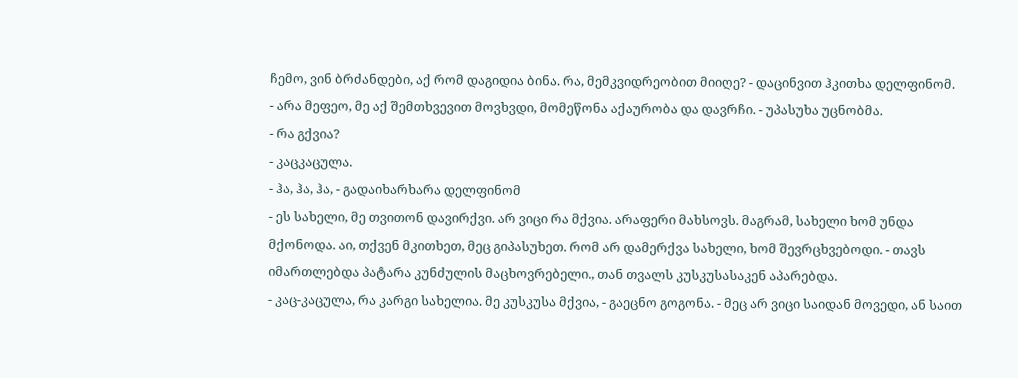ჩემო, ვინ ბრძანდები, აქ რომ დაგიდია ბინა. რა, მემკვიდრეობით მიიღე? - დაცინვით ჰკითხა დელფინომ.
- არა მეფეო, მე აქ შემთხვევით მოვხვდი, მომეწონა აქაურობა და დავრჩი. - უპასუხა უცნობმა.
- რა გქვია?
- კაცკაცულა.
- ჰა, ჰა, ჰა, - გადაიხარხარა დელფინომ
- ეს სახელი, მე თვითონ დავირქვი. არ ვიცი რა მქვია. არაფერი მახსოვს. მაგრამ, სახელი ხომ უნდა მქონოდა. აი, თქვენ მკითხეთ, მეც გიპასუხეთ. რომ არ დამერქვა სახელი, ხომ შევრცხვებოდი. - თავს იმართლებდა პატარა კუნძულის მაცხოვრებელი., თან თვალს კუსკუსასაკენ აპარებდა.
- კაც-კაცულა, რა კარგი სახელია. მე კუსკუსა მქვია, - გაეცნო გოგონა. - მეც არ ვიცი საიდან მოვედი, ან საით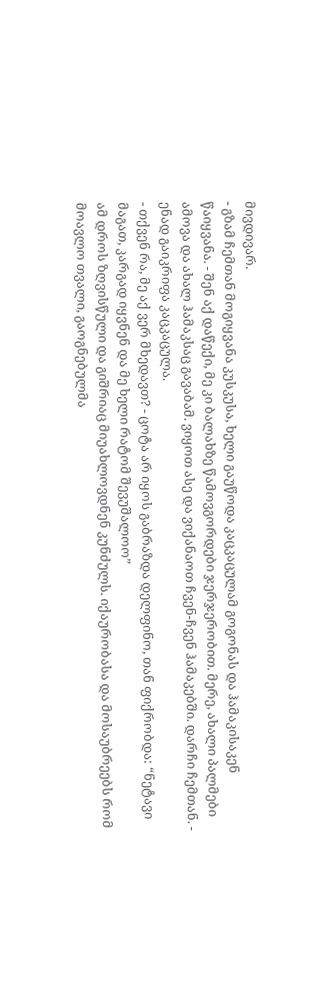მივდივარ.
- გზამ ჩემთან მოგიყვანა კუსკუსა, ხელი გაუწოდა კაცკაცულამ გოგონას და ჰამაკისაკენ წაიყვანა. - შენ აქ დაწექი, მე კი ბალახზე წამოვგორდები ჯერჯერობით. მერე, ახალი პალმები ამოვა და ახალ ჰამაკსაც გავაბამ. ვიყოთ ასე და ვიქანაოთ ჩვენ-ჩვენ ჰამაკებში. დარჩი ჩემთან. - ენად გაიკრიფა კაცკაცულა.
- თქვენ რა, მე აქ ვერ მხედავთ? - ცოტა არ იყოს გაბრაზდა დელფინო, თან ფიქრობდა: “ნეტავი მაგათ, კარგად იყვნენ და მე ხელი რატომ შევუშალოო”
ამ დროს ზღვისწული და გიშრიაც მიუახლოვდნენ კუნძულს. იქაურობასა და მოსაუბრეებს რომ მოავლო თვალი, გაოგნებულმა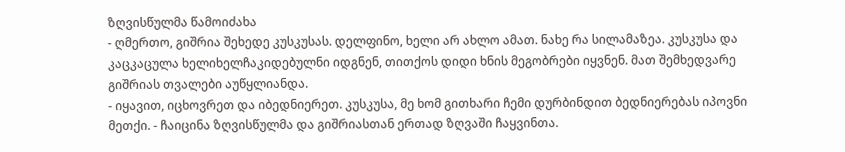ზღვისწულმა წამოიძახა
- ღმერთო, გიშრია შეხედე კუსკუსას. დელფინო, ხელი არ ახლო ამათ. ნახე რა სილამაზეა. კუსკუსა და კაცკაცულა ხელიხელჩაკიდებულნი იდგნენ, თითქოს დიდი ხნის მეგობრები იყვნენ. მათ შემხედვარე გიშრიას თვალები აუწყლიანდა.
- იყავით, იცხოვრეთ და იბედნიერეთ. კუსკუსა, მე ხომ გითხარი ჩემი დურბინდით ბედნიერებას იპოვნი მეთქი. - ჩაიცინა ზღვისწულმა და გიშრიასთან ერთად ზღვაში ჩაყვინთა.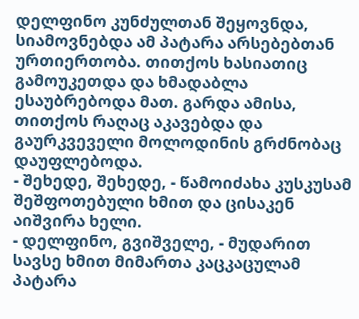დელფინო კუნძულთან შეყოვნდა, სიამოვნებდა ამ პატარა არსებებთან ურთიერთობა. თითქოს ხასიათიც გამოუკეთდა და ხმადაბლა ესაუბრებოდა მათ. გარდა ამისა, თითქოს რაღაც აკავებდა და გაურკვეველი მოლოდინის გრძნობაც დაუფლებოდა.
- შეხედე, შეხედე, - წამოიძახა კუსკუსამ შეშფოთებული ხმით და ცისაკენ აიშვირა ხელი.
- დელფინო, გვიშველე, - მუდარით სავსე ხმით მიმართა კაცკაცულამ პატარა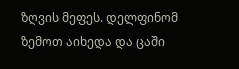ზღვის მეფეს. დელფინომ ზემოთ აიხედა და ცაში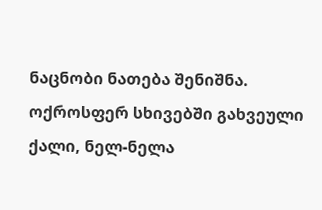ნაცნობი ნათება შენიშნა.
ოქროსფერ სხივებში გახვეული ქალი, ნელ-ნელა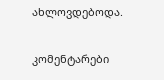ახლოვდებოდა.

კომენტარები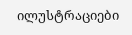ილუსტრაციები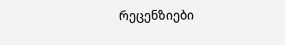რეცენზიები